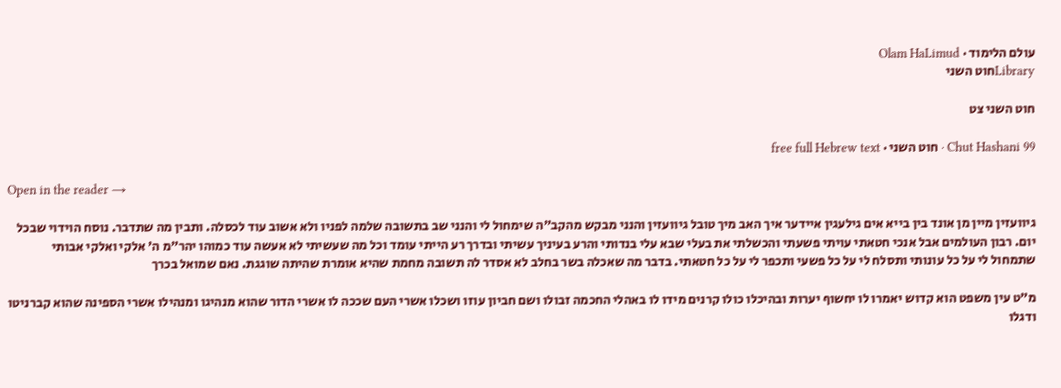עולם הלימוד · Olam HaLimud
Libraryחוט השני

חוט השני צט

Chut Hashani 99 · חוט השני · free full Hebrew text

Open in the reader →

גיוועזין מיין מן אונד בין בייא אים גילעגין איידער איך האב מיך טובל גיוועזין והנני מבקש מהקב"ה שימחול לי והנני שב בתשובה שלמה לפניו ולא אשוב עוד לכסלה. ותבין מה שתדבר. נוסח הוידוי שבכל יום. רבון העולמים אבל אנכי חטאתי עויתי פשעתי והכשלתי את בעלי שבא עלי בנדותי והרע בעיניך עשיתי ובדרך רע הייתי עומד וכל מה שעשיתי לא אעשה עוד כמוהו יהר"מ ה' אלקי ואלקי אבותי שתמחול לי על כל עונותי ותסלח לי על כל פשעי ותכפר לי על כל חטאתי. בדבר מה שאכלה בשר בחלב לא אסדר לה תשובה מחמת שהיא אומרת שהיתה שוגגת. נאם שמואל בכרך

מ"ט עין משפט הוא קדוש יאמרו לו יחשוף יערות ובהיכלו כולו קרנים מידו לו באהלי החכמה זבולו ושם חביון עוזו ושכלו אשרי העם שככה לו אשרי הדור שהוא מנהיגו ומנהילו אשרי הספינה שהוא קברניטו ודגלו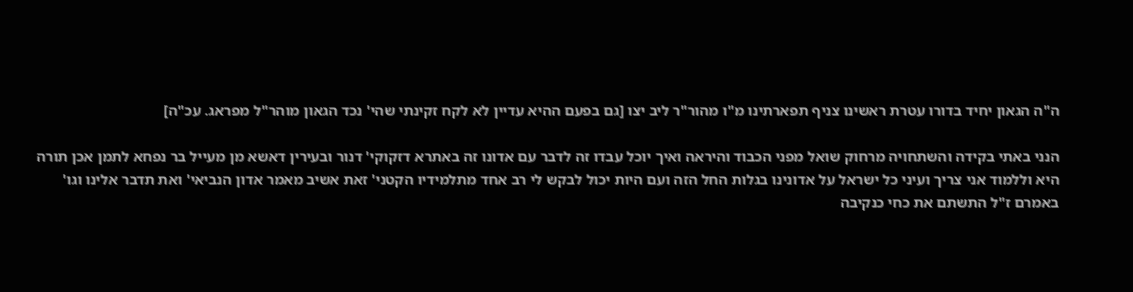ה"ה הגאון יחיד בדורו עטרת ראשינו צניף תפארתינו מ"ו מהור"ר ליב יצו [גם בפעם ההיא עדיין לא לקח זקינתי שהי' נכד הגאון מוהר"ל מפראג. עכ"ה]

הנני באתי בקידה והשתחויה מרחוק שואל מפני הכבוד והיראה ואיך יוכל עבדו זה לדבר עם אדונו זה באתרא דזקוקי' דנור ובעירין דאשא מן מעייל בר נפחא לתמן אכן תורה היא וללמוד אני צריך ועיני כל ישראל על אדונינו בגלות החל הזה ועם היות יכול לבקש לי רב אחד מתלמידיו הקטני' זאת אשיב מאמר אדון הנביאי' ואת תדבר אלינו וגו' באמרם ז"ל התשתם את כחי כנקיבה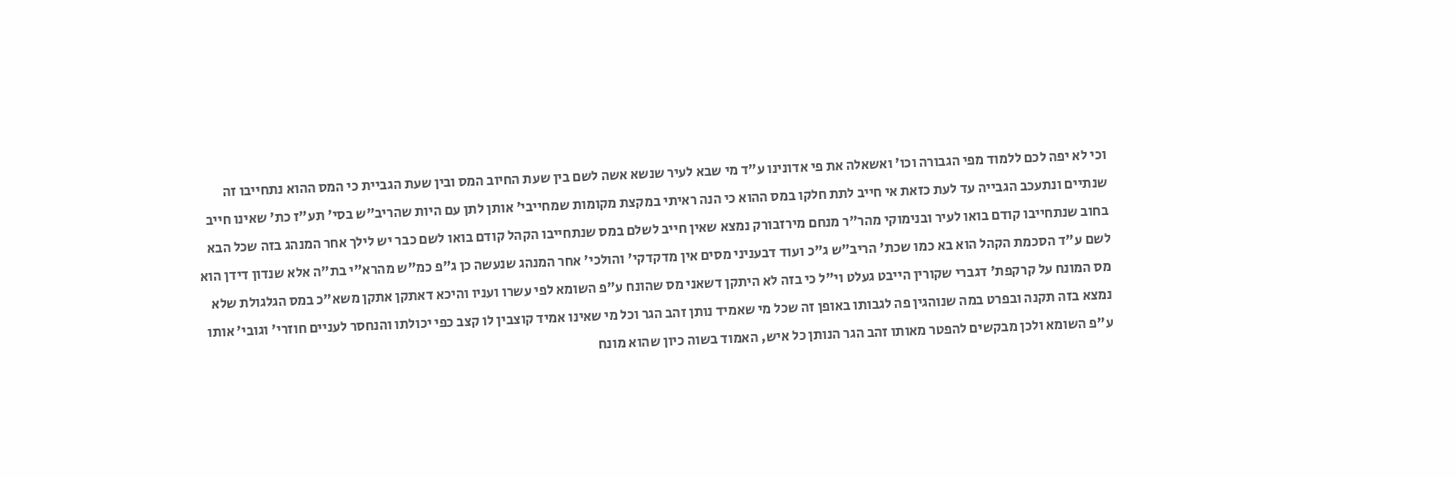וכי לא יפה לכם ללמוד מפי הגבורה וכו' ואשאלה את פי אדונינו ע"ד מי שבא לעיר שנשא אשה לשם בין שעת החיוב המס ובין שעת הגביית כי המס ההוא נתחייבו זה שנתיים ונתעכב הגבייה עד לעת כזאת אי חייב לתת חלקו במס ההוא כי הנה ראיתי במקצת מקומות שמחייבי' אותן לתן עם היות שהריב"ש בסי' תע"ז כת' שאינו חייב בחוב שנתחייבו קודם בואו לעיר ובנימוקי מהר"ר מנחם מירזבורק נמצא שאין חייב לשלם במס שנתחייבו הקהל קודם בואו לשם כבר יש לילך אחר המנהג בזה שכל הבא לשם ע"ד הסכמת הקהל הוא בא כמו שכת' הריב"ש ג"כ ועוד דבעניני מסים אין מדקדקי' והולכי' אחר המנהג שנעשה כן ג"פ כמ"ש מהרא"י בת"ה אלא שנדון דידן הוא מס המונח על קרקפת' דגברי שקורין הייבט געלט וי"ל כי בזה לא היתקן דשאני מס שהונח ע"פ השומא לפי עשרו ועניו והיכא דאתקן אתקן משא"כ במס הגלגולת שלא נמצא בזה תקנה ובפרט במה שנוהגין פה לגבותו באופן זה שכל מי שאמיד נותן זהב הגר וכל מי שאינו אמיד קוצבין לו קצב כפי יכולתו והנחסר לעניים חוזרי' וגובי' אותו ע"פ השומא ולכן מבקשים להפטר מאותו זהב הגר הנותן כל איש, האמוד בשוה כיון שהוא מונח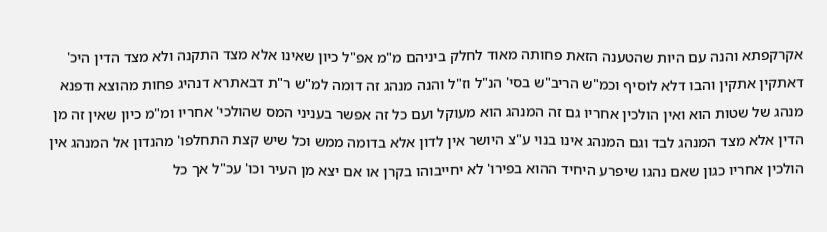אקרקפתא והנה עם היות שהטענה הזאת פחותה מאוד לחלק ביניהם מ"מ אפ"ל כיון שאינו אלא מצד התקנה ולא מצד הדין היכ' דאתקין אתקין והבו דלא לוסיף וכמ"ש הריב"ש בסי' הנ"ל וז"ל והנה מנהג זה דומה למ"ש ר"ת דבאתרא דנהיג פחות מהוצא ודפנא מנהג של שטות הוא ואין הולכין אחריו גם זה המנהג הוא מעוקל ועם כל זה אפשר בעניני המס שהולכי' אחריו ומ"מ כיון שאין זה מן הדין אלא מצד המנהג לבד וגם המנהג אינו בנוי ע"צ היושר אין לדון אלא בדומה ממש וכל שיש קצת התחלפו' מהנדון אל המנהג אין הולכין אחריו כגון שאם נהגו שיפרע היחיד ההוא בפירו' לא יחייבוהו בקרן או אם יצא מן העיר וכו' עכ"ל אך כל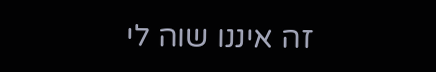זה איננו שוה לי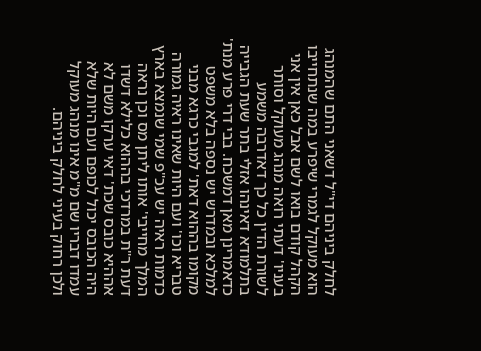לחלק ביניהם די"ל דשאני התם שהמנהג הוא מעוקל לגמרי שיפרע במה שנתחייבו הקהל קודם בואו לשם אבל כאן אין אני בעניו' דעתי רואה מנהג מעוקל וסותר לשורת הדין כל כך דאדרבה משמע בתלמודא דאינהו אזלי בתר שעת הגבייה כדאמרינן מאן דמשכח. בבי דרי פרע מנת' למלכא ובמדרש יש נספה בלא משפט מקומו בההוא דאת' למגבי כרגא מבני טבריא וכו' ועם היות שאינו ראיה גמורה כדמות ראיה יש עכ"פ שמי שנמצא בארץ המלך מחייבי' אותו ליתן מס וכן נראה דעת ר"ת במרדכי בההוא כלילא דשדו אההיא כובס שכת' דאי ערקו משם לא היה הכובס יכול לכופם ועם היות שלא עמדו דבריו שם מ"מ אינו מנהג מעוקל ולכן רחוק בעיני לחלק ביניהם.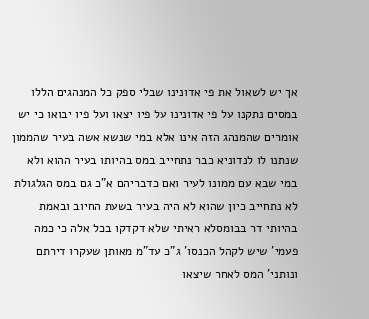אך יש לשאול את פי אדונינו שבלי ספק כל המנהגים הללו במסים נתקנו על פי אדונינו על פיו יצאו ועל פיו יבואו כי יש אומרים שהמנהג הזה אינו אלא במי שנשא אשה בעיר שהממון שנתנו לו לנדוניא כבר נתחייב במס בהיותו בעיר ההוא ולא במי שבא עם ממונו לעיר ואם כדבריהם א"כ גם במס הגלגולת לא נתחייב כיון שהוא לא היה בעיר בשעת החיוב ובאמת בהיותי דר בבומסלא ראיתי שלא דקדקו בכל אלה כי כמה פעמי' שיש לקהל הכנסו' ג"כ עד"מ מאותן שעקרו דירתם ונותני' המס לאחר שיצאו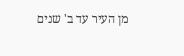מן העיר עד ב' שנים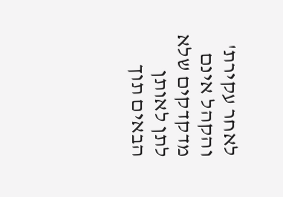לאחר עקירת' והקהל אינם מדקדקים שלא לתן לאותן הבאים תוך